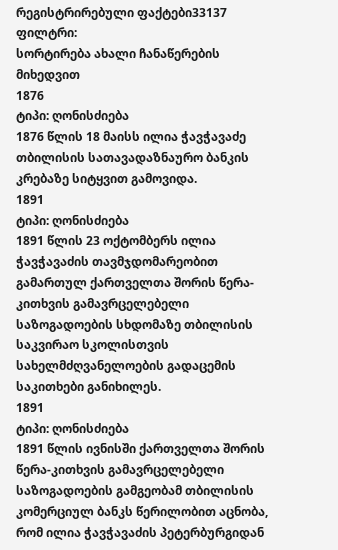რეგისტრირებული ფაქტები33137
ფილტრი:
სორტირება ახალი ჩანაწერების მიხედვით
1876
ტიპი: ღონისძიება
1876 წლის 18 მაისს ილია ჭავჭავაძე თბილისის სათავადაზნაურო ბანკის კრებაზე სიტყვით გამოვიდა.
1891
ტიპი: ღონისძიება
1891 წლის 23 ოქტომბერს ილია ჭავჭავაძის თავმჯდომარეობით გამართულ ქართველთა შორის წერა-კითხვის გამავრცელებელი საზოგადოების სხდომაზე თბილისის საკვირაო სკოლისთვის სახელმძღვანელოების გადაცემის საკითხები განიხილეს.
1891
ტიპი: ღონისძიება
1891 წლის ივნისში ქართველთა შორის წერა-კითხვის გამავრცელებელი საზოგადოების გამგეობამ თბილისის კომერციულ ბანკს წერილობით აცნობა, რომ ილია ჭავჭავაძის პეტერბურგიდან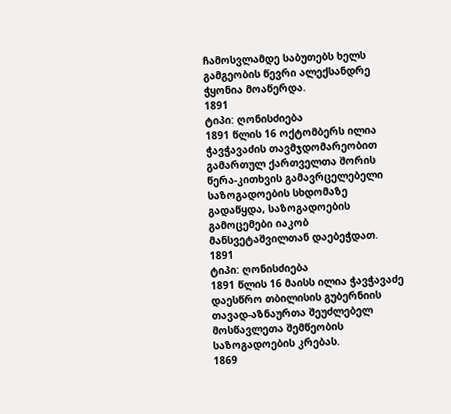ჩამოსვლამდე საბუთებს ხელს გამგეობის წევრი ალექსანდრე ჭყონია მოაწერდა.
1891
ტიპი: ღონისძიება
1891 წლის 16 ოქტომბერს ილია ჭავჭავაძის თავმჯდომარეობით გამართულ ქართველთა შორის წერა-კითხვის გამავრცელებელი საზოგადოების სხდომაზე გადაწყდა, საზოგადოების გამოცემები იაკობ მანსვეტაშვილთან დაებეჭდათ.
1891
ტიპი: ღონისძიება
1891 წლის 16 მაისს ილია ჭავჭავაძე დაესწრო თბილისის გუბერნიის თავად-აზნაურთა შეუძლებელ მოსწავლეთა შემწეობის საზოგადოების კრებას.
1869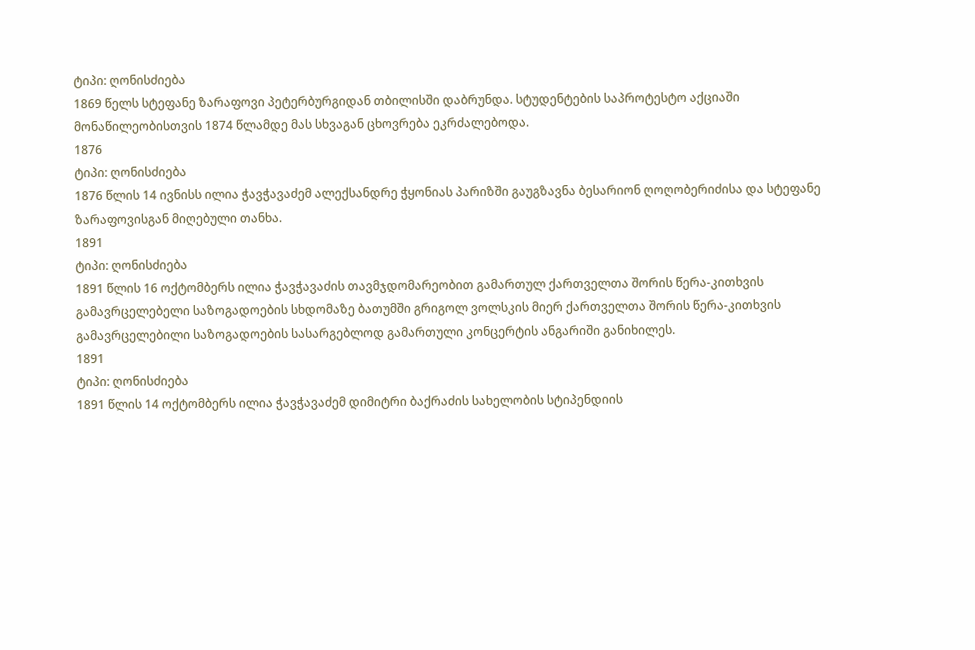ტიპი: ღონისძიება
1869 წელს სტეფანე ზარაფოვი პეტერბურგიდან თბილისში დაბრუნდა. სტუდენტების საპროტესტო აქციაში მონაწილეობისთვის 1874 წლამდე მას სხვაგან ცხოვრება ეკრძალებოდა.
1876
ტიპი: ღონისძიება
1876 წლის 14 ივნისს ილია ჭავჭავაძემ ალექსანდრე ჭყონიას პარიზში გაუგზავნა ბესარიონ ღოღობერიძისა და სტეფანე ზარაფოვისგან მიღებული თანხა.
1891
ტიპი: ღონისძიება
1891 წლის 16 ოქტომბერს ილია ჭავჭავაძის თავმჯდომარეობით გამართულ ქართველთა შორის წერა-კითხვის გამავრცელებელი საზოგადოების სხდომაზე ბათუმში გრიგოლ ვოლსკის მიერ ქართველთა შორის წერა-კითხვის გამავრცელებილი საზოგადოების სასარგებლოდ გამართული კონცერტის ანგარიში განიხილეს.
1891
ტიპი: ღონისძიება
1891 წლის 14 ოქტომბერს ილია ჭავჭავაძემ დიმიტრი ბაქრაძის სახელობის სტიპენდიის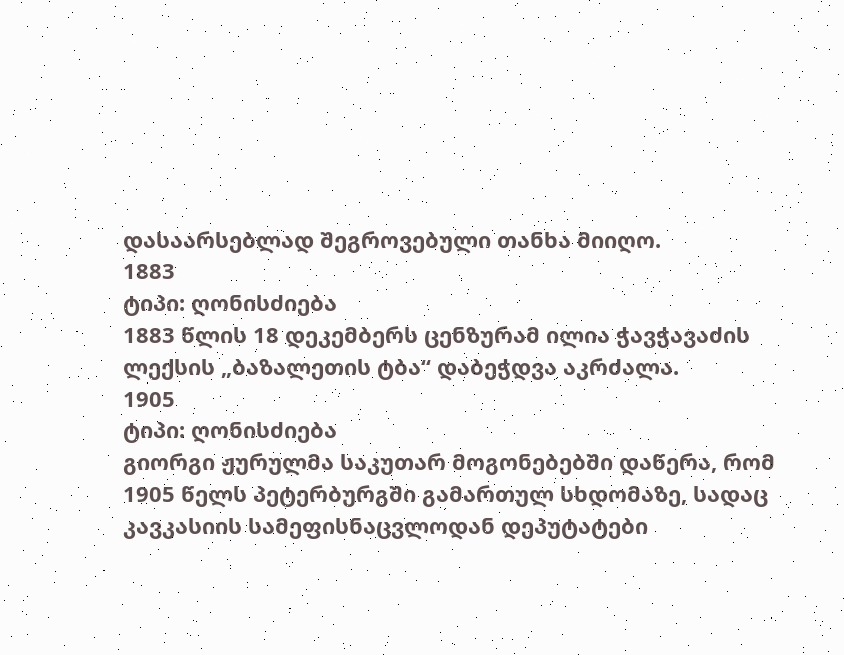დასაარსებლად შეგროვებული თანხა მიიღო.
1883
ტიპი: ღონისძიება
1883 წლის 18 დეკემბერს ცენზურამ ილია ჭავჭავაძის ლექსის „ბაზალეთის ტბა“ დაბეჭდვა აკრძალა.
1905
ტიპი: ღონისძიება
გიორგი ჟურულმა საკუთარ მოგონებებში დაწერა, რომ 1905 წელს პეტერბურგში გამართულ სხდომაზე, სადაც კავკასიის სამეფისნაცვლოდან დეპუტატები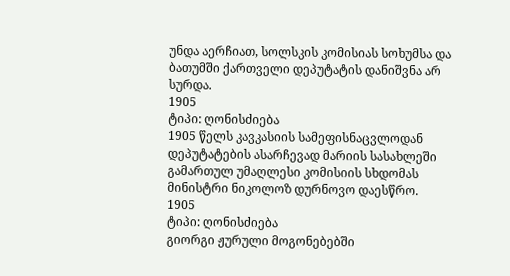უნდა აერჩიათ, სოლსკის კომისიას სოხუმსა და ბათუმში ქართველი დეპუტატის დანიშვნა არ სურდა.
1905
ტიპი: ღონისძიება
1905 წელს კავკასიის სამეფისნაცვლოდან დეპუტატების ასარჩევად მარიის სასახლეში გამართულ უმაღლესი კომისიის სხდომას მინისტრი ნიკოლოზ დურნოვო დაესწრო.
1905
ტიპი: ღონისძიება
გიორგი ჟურული მოგონებებში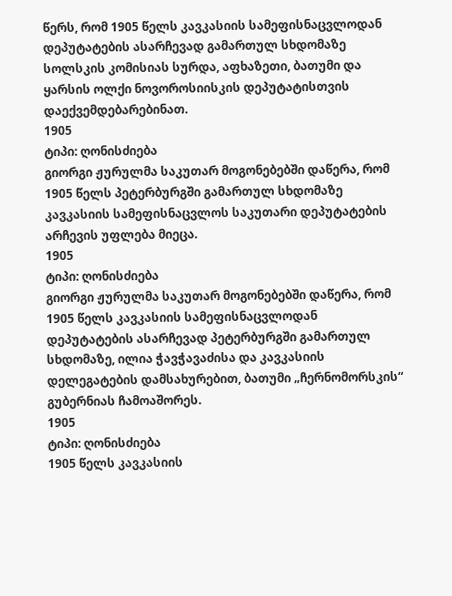წერს, რომ 1905 წელს კავკასიის სამეფისნაცვლოდან დეპუტატების ასარჩევად გამართულ სხდომაზე სოლსკის კომისიას სურდა, აფხაზეთი, ბათუმი და ყარსის ოლქი ნოვოროსიისკის დეპუტატისთვის დაექვემდებარებინათ.
1905
ტიპი: ღონისძიება
გიორგი ჟურულმა საკუთარ მოგონებებში დაწერა, რომ 1905 წელს პეტერბურგში გამართულ სხდომაზე კავკასიის სამეფისნაცვლოს საკუთარი დეპუტატების არჩევის უფლება მიეცა.
1905
ტიპი: ღონისძიება
გიორგი ჟურულმა საკუთარ მოგონებებში დაწერა, რომ 1905 წელს კავკასიის სამეფისნაცვლოდან დეპუტატების ასარჩევად პეტერბურგში გამართულ სხდომაზე, ილია ჭავჭავაძისა და კავკასიის დელეგატების დამსახურებით, ბათუმი „ჩერნომორსკის“ გუბერნიას ჩამოაშორეს.
1905
ტიპი: ღონისძიება
1905 წელს კავკასიის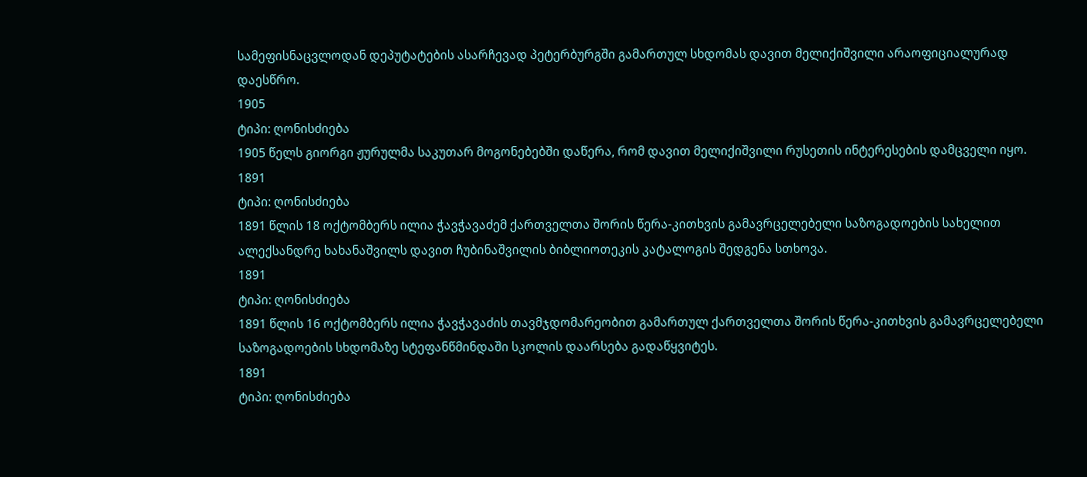სამეფისნაცვლოდან დეპუტატების ასარჩევად პეტერბურგში გამართულ სხდომას დავით მელიქიშვილი არაოფიციალურად დაესწრო.
1905
ტიპი: ღონისძიება
1905 წელს გიორგი ჟურულმა საკუთარ მოგონებებში დაწერა, რომ დავით მელიქიშვილი რუსეთის ინტერესების დამცველი იყო.
1891
ტიპი: ღონისძიება
1891 წლის 18 ოქტომბერს ილია ჭავჭავაძემ ქართველთა შორის წერა-კითხვის გამავრცელებელი საზოგადოების სახელით ალექსანდრე ხახანაშვილს დავით ჩუბინაშვილის ბიბლიოთეკის კატალოგის შედგენა სთხოვა.
1891
ტიპი: ღონისძიება
1891 წლის 16 ოქტომბერს ილია ჭავჭავაძის თავმჯდომარეობით გამართულ ქართველთა შორის წერა-კითხვის გამავრცელებელი საზოგადოების სხდომაზე სტეფანწმინდაში სკოლის დაარსება გადაწყვიტეს.
1891
ტიპი: ღონისძიება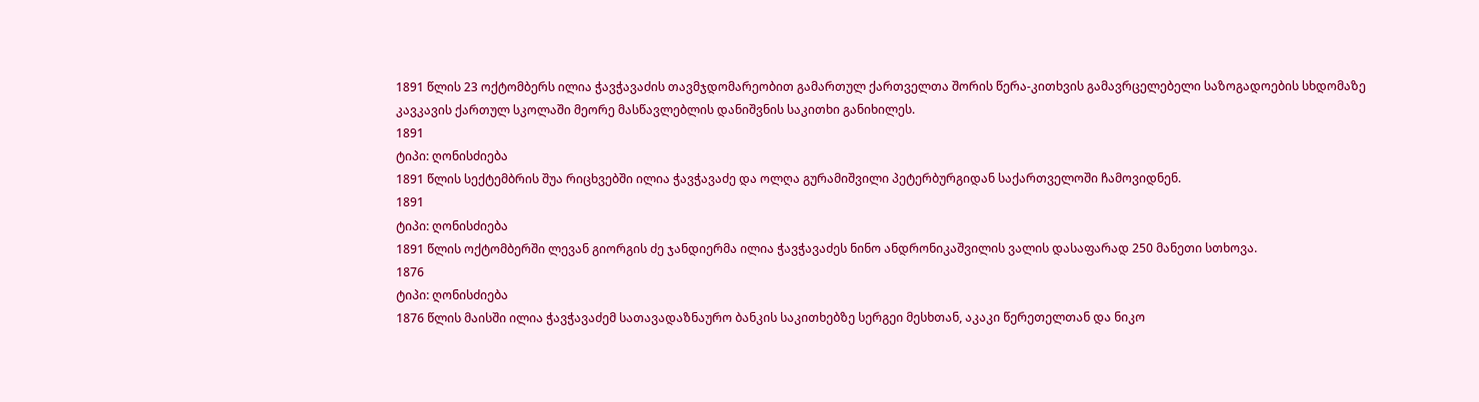1891 წლის 23 ოქტომბერს ილია ჭავჭავაძის თავმჯდომარეობით გამართულ ქართველთა შორის წერა-კითხვის გამავრცელებელი საზოგადოების სხდომაზე კავკავის ქართულ სკოლაში მეორე მასწავლებლის დანიშვნის საკითხი განიხილეს.
1891
ტიპი: ღონისძიება
1891 წლის სექტემბრის შუა რიცხვებში ილია ჭავჭავაძე და ოლღა გურამიშვილი პეტერბურგიდან საქართველოში ჩამოვიდნენ.
1891
ტიპი: ღონისძიება
1891 წლის ოქტომბერში ლევან გიორგის ძე ჯანდიერმა ილია ჭავჭავაძეს ნინო ანდრონიკაშვილის ვალის დასაფარად 250 მანეთი სთხოვა.
1876
ტიპი: ღონისძიება
1876 წლის მაისში ილია ჭავჭავაძემ სათავადაზნაურო ბანკის საკითხებზე სერგეი მესხთან, აკაკი წერეთელთან და ნიკო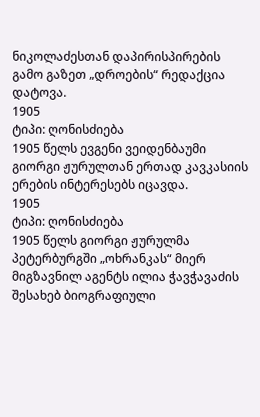ნიკოლაძესთან დაპირისპირების გამო გაზეთ „დროების“ რედაქცია დატოვა.
1905
ტიპი: ღონისძიება
1905 წელს ევგენი ვეიდენბაუმი გიორგი ჟურულთან ერთად კავკასიის ერების ინტერესებს იცავდა.
1905
ტიპი: ღონისძიება
1905 წელს გიორგი ჟურულმა პეტერბურგში „ოხრანკას“ მიერ მიგზავნილ აგენტს ილია ჭავჭავაძის შესახებ ბიოგრაფიული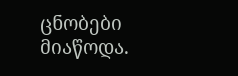ცნობები მიაწოდა.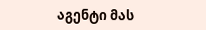აგენტი მას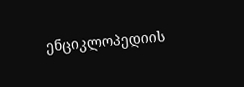ენციკლოპედიის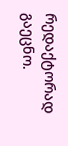რედაქტორად გაეცნო.